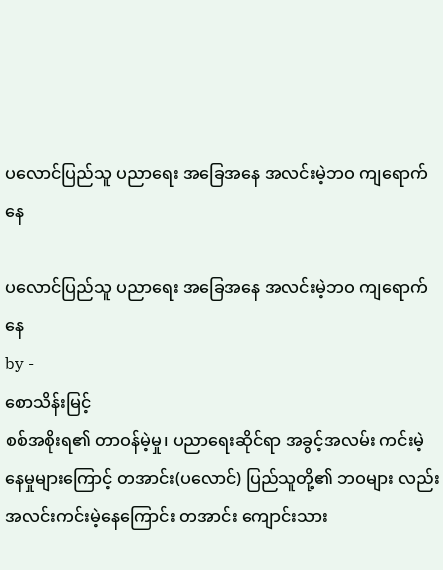ပလောင်ပြည်သူ ပညာရေး အခြေအနေ အလင်းမဲ့ဘဝ ကျရောက်နေ

ပလောင်ပြည်သူ ပညာရေး အခြေအနေ အလင်းမဲ့ဘဝ ကျရောက်နေ
by -
စောသိန်းမြင့်
စစ်အစိုးရ၏ တာဝန်မဲ့မှု၊ ပညာရေးဆိုင်ရာ အခွင့်အလမ်း ကင်းမဲ့နေမှုများကြောင့် တအာင်း(ပလောင်) ပြည်သူတို့၏ ဘဝများ လည်း အလင်းကင်းမဲ့နေကြောင်း တအာင်း ကျောင်းသား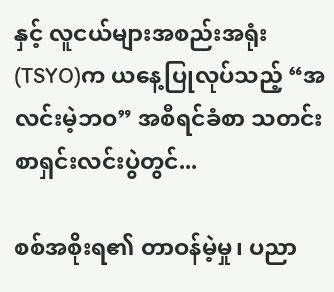နှင့် လူငယ်များအစည်းအရုံး (TSYO)က ယနေ့ပြုလုပ်သည့် “အလင်းမဲ့ဘဝ” အစီရင်ခံစာ သတင်းစာရှင်းလင်းပွဲတွင်...

စစ်အစိုးရ၏ တာဝန်မဲ့မှု၊ ပညာ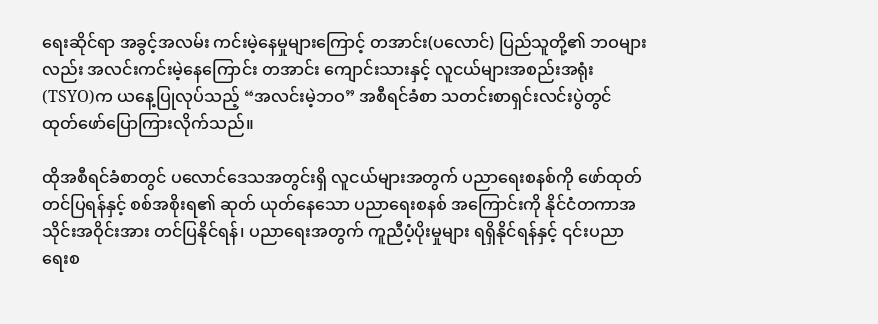ရေးဆိုင်ရာ အခွင့်အလမ်း ကင်းမဲ့နေမှုများကြောင့် တအာင်း(ပလောင်) ပြည်သူတို့၏ ဘဝများ လည်း အလင်းကင်းမဲ့နေကြောင်း တအာင်း ကျောင်းသားနှင့် လူငယ်များအစည်းအရုံး (TSYO)က ယနေ့ပြုလုပ်သည့် “အလင်းမဲ့ဘဝ” အစီရင်ခံစာ သတင်းစာရှင်းလင်းပွဲတွင် ထုတ်ဖော်ပြောကြားလိုက်သည်။

ထိုအစီရင်ခံစာတွင် ပလောင်ဒေသအတွင်းရှိ လူငယ်များအတွက် ပညာရေးစနစ်ကို ဖော်ထုတ်တင်ပြရန်နှင့် စစ်အစိုးရ၏ ဆုတ် ယုတ်နေသော ပညာရေးစနစ် အကြောင်းကို နိုင်ငံတကာအသိုင်းအဝိုင်းအား တင်ပြနိုင်ရန်၊ ပညာရေးအတွက် ကူညီပံ့ပိုးမှုများ ရရှိနိုင်ရန်နှင့် ၎င်းပညာရေးစ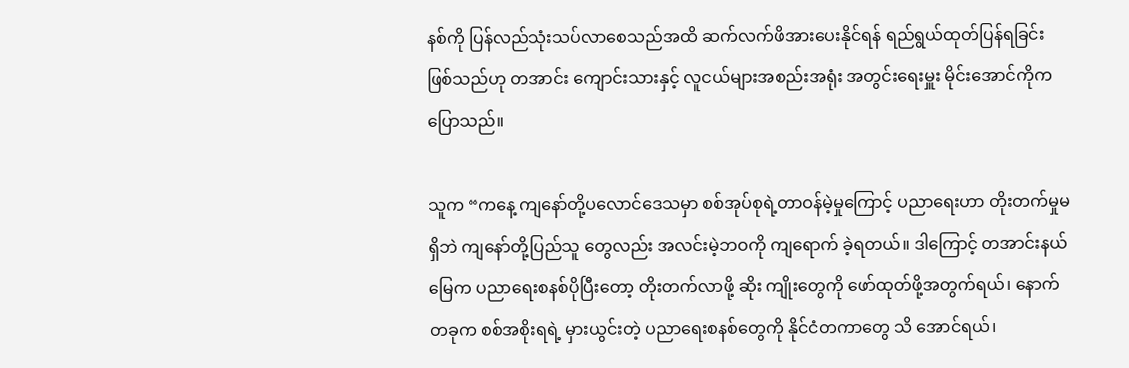နစ်ကို ပြန်လည်သုံးသပ်လာစေသည်အထိ ဆက်လက်ဖိအားပေးနိုင်ရန် ရည်ရွယ်ထုတ်ပြန်ရခြင်း ဖြစ်သည်ဟု တအာင်း ကျောင်းသားနှင့် လူငယ်များအစည်းအရုံး အတွင်းရေးမှူး မိုင်းအောင်ကိုက ပြောသည်။

သူက “ကနေ့ ကျနော်တို့ပလောင်ဒေသမှာ စစ်အုပ်စုရဲ့တာဝန်မဲ့မှုကြောင့် ပညာရေးဟာ တိုးတက်မှုမရှိဘဲ ကျနော်တို့ပြည်သူ တွေလည်း အလင်းမဲ့ဘဝကို ကျရောက် ခဲ့ရတယ်။ ဒါကြောင့် တအာင်းနယ်မြေက ပညာရေးစနစ်ပိုပြီးတော့ တိုးတက်လာဖို့ ဆိုး ကျိုးတွေကို ဖော်ထုတ်ဖို့အတွက်ရယ်၊ နောက်တခုက စစ်အစိုးရရဲ့ မှားယွင်းတဲ့ ပညာရေးစနစ်တွေကို နိုင်ငံတကာတွေ သိ အောင်ရယ်၊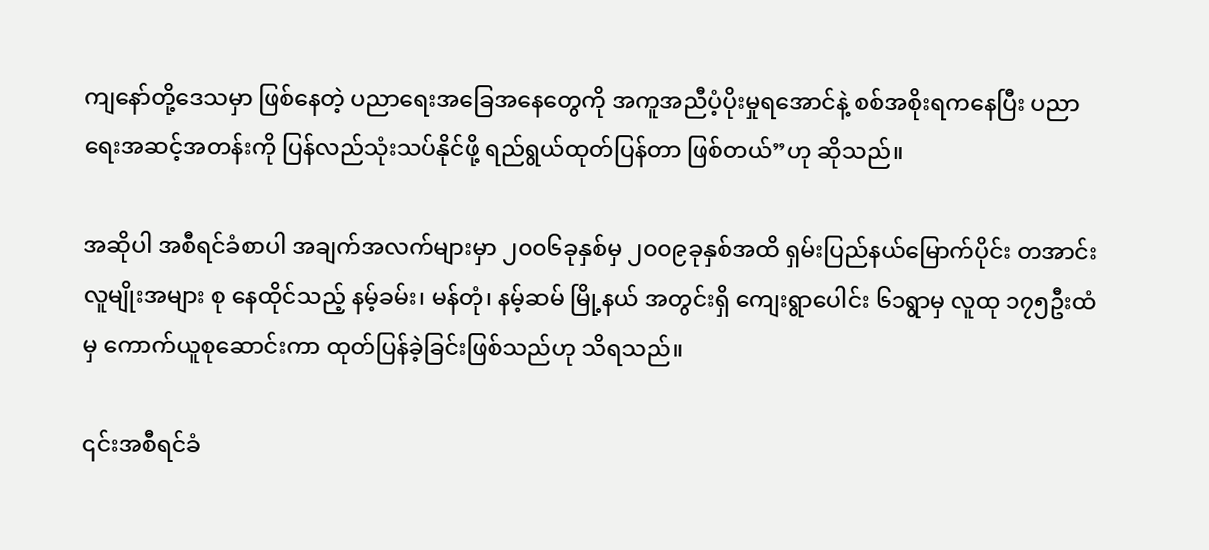ကျနော်တို့ဒေသမှာ ဖြစ်နေတဲ့ ပညာရေးအခြေအနေတွေကို အကူအညီပံ့ပိုးမှုရအောင်နဲ့ စစ်အစိုးရကနေပြီး ပညာ ရေးအဆင့်အတန်းကို ပြန်လည်သုံးသပ်နိုင်ဖို့ ရည်ရွယ်ထုတ်ပြန်တာ ဖြစ်တယ်”ဟု ဆိုသည်။

အဆိုပါ အစီရင်ခံစာပါ အချက်အလက်များမှာ ၂၀၀၆ခုနှစ်မှ ၂၀၀၉ခုနှစ်အထိ ရှမ်းပြည်နယ်မြောက်ပိုင်း တအာင်းလူမျိုးအများ စု နေထိုင်သည့် နမ့်ခမ်း၊ မန်တုံ၊ နမ့်ဆမ် မြို့နယ် အတွင်းရှိ ကျေးရွာပေါင်း ၆၁ရွာမှ လူထု ၁၇၅ဦးထံမှ ကောက်ယူစုဆောင်းကာ ထုတ်ပြန်ခဲ့ခြင်းဖြစ်သည်ဟု သိရသည်။

၎င်းအစီရင်ခံ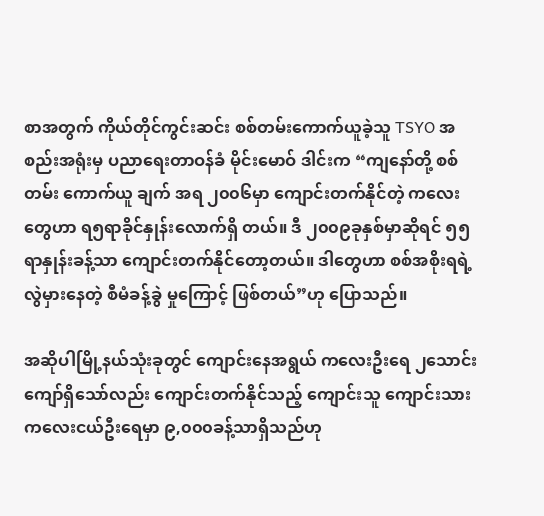စာအတွက် ကိုယ်တိုင်ကွင်းဆင်း စစ်တမ်းကောက်ယူခဲ့သူ TSYO အစည်းအရုံးမှ ပညာရေးတာဝန်ခံ မိုင်းမောဝ် ဒါင်းက “ကျနော်တို့ စစ်တမ်း ကောက်ယူ ချက် အရ ၂၀၀၆မှာ ကျောင်းတက်နိုင်တဲ့ ကလေးတွေဟာ ရ၅ရာခိုင်နှုန်းလောက်ရှိ တယ်။ ဒီ ၂၀၀၉ခုနှစ်မှာဆိုရင် ၅၅ရာနှုန်းခန့်သာ ကျောင်းတက်နိုင်တော့တယ်။ ဒါတွေဟာ စစ်အစိုးရရဲ့ လွဲမှားနေတဲ့ စီမံခန့်ခွဲ မှုကြောင့် ဖြစ်တယ်”ဟု ပြောသည်။

အဆိုပါမြို့နယ်သုံးခုတွင် ကျောင်းနေအရွယ် ကလေးဦးရေ ၂သောင်းကျော်ရှိသော်လည်း ကျောင်းတက်နိုင်သည့် ကျောင်းသူ ကျောင်းသား ကလေးငယ်ဦးရေမှာ ၉,၀၀၀ခန့်သာရှိသည်ဟု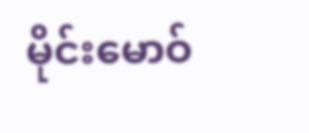မိုင်းမောဝ်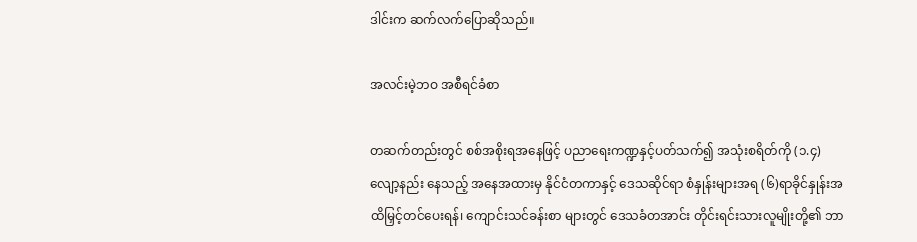ဒါင်းက ဆက်လက်ပြောဆိုသည်။

အလင်းမဲ့ဘဝ အစီရင်ခံစာ

တဆက်တည်းတွင် စစ်အစိုးရအနေဖြင့် ပညာရေးကဏ္ဍနှင့်ပတ်သက်၍ အသုံးစရိတ်ကို (၁.၄) လျော့နည်း နေသည့် အနေအထားမှ နိုင်ငံတကာနှင့် ဒေသဆိုင်ရာ စံနှုန်းများအရ (၆)ရာခိုင်နှုန်းအထိမြှင့်တင်ပေးရန်၊ ကျောင်းသင်ခန်းစာ များတွင် ဒေသခံတအာင်း တိုင်းရင်းသားလူမျိုးတို့၏ ဘာ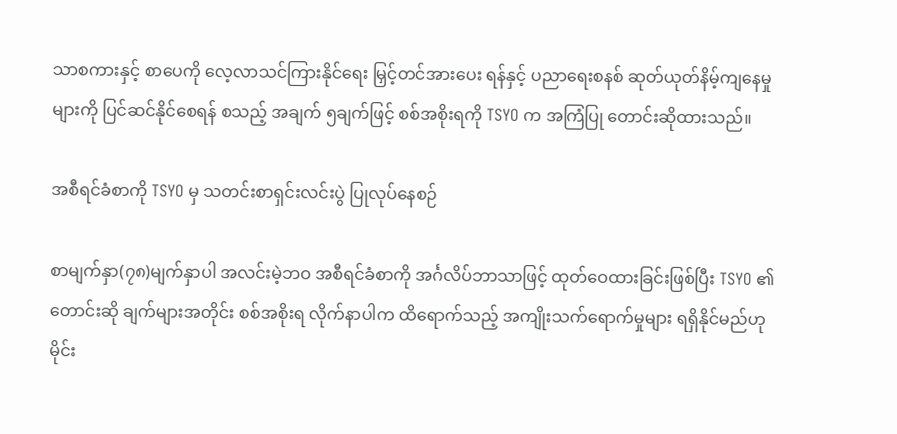သာစကားနှင့် စာပေကို လေ့လာသင်ကြားနိုင်ရေး မြှင့်တင်အားပေး ရန်နှင့် ပညာရေးစနစ် ဆုတ်ယုတ်နိမ့်ကျနေမှုများကို ပြင်ဆင်နိုင်စေရန် စသည့် အချက် ၅ချက်ဖြင့် စစ်အစိုးရကို TSYO က အကြံပြု တောင်းဆိုထားသည်။

အစီရင်ခံစာကို TSYO မှ သတင်းစာရှင်းလင်းပွဲ ပြုလုပ်နေစဉ်

စာမျက်နှာ(၇၈)မျက်နှာပါ အလင်းမဲ့ဘဝ အစီရင်ခံစာကို အင်္ဂလိပ်ဘာသာဖြင့် ထုတ်ဝေထားခြင်းဖြစ်ပြီး TSYO ၏ တောင်းဆို ချက်များအတိုင်း စစ်အစိုးရ လိုက်နာပါက ထိရောက်သည့် အကျိုးသက်ရောက်မှုများ ရရှိနိုင်မည်ဟု မိုင်း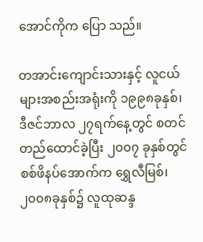အောင်ကိုက ပြော သည်။

တအာင်းကျောင်းသားနှင့် လူငယ်များအစည်းအရုံးကို ၁၉၉၈ခုနှစ်၊ ဒီဇင်ဘာလ ၂၇ရက်နေ့တွင် စတင်တည်ထောင်ခဲ့ပြီး ၂၀၀၇ ခုနှစ်တွင် စစ်ဖိနပ်အောက်က ရွှေလီမြစ်၊ ၂၀၀၈ခုနှစ်၌ လူထုဆန္ဒ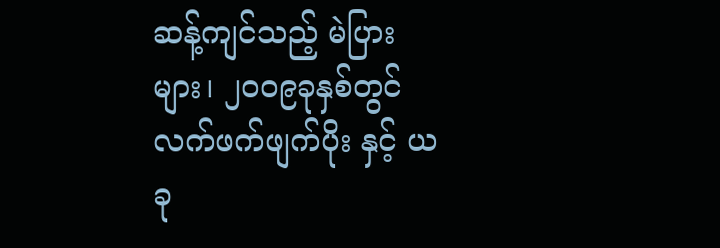ဆန့်ကျင်သည့် မဲပြားများ၊ ၂၀၀၉ခုနှစ်တွင် လက်ဖက်ဖျက်ပိုး နှင့် ယခု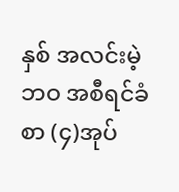နှစ် အလင်းမဲ့ဘဝ အစီရင်ခံစာ (၄)အုပ်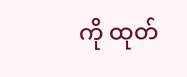ကို ထုတ်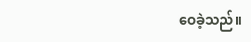ဝေခဲ့သည်။